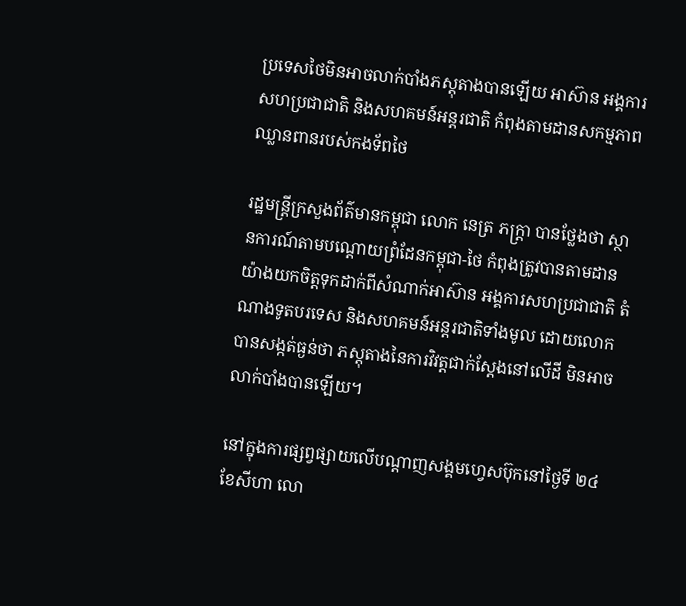ប្រទេសថៃមិនអាចលាក់បាំងភស្តុតាងបានឡើយ អាស៊ាន អង្គការសហប្រជាជាតិ និងសហគមន៍អន្តរជាតិ កំពុងតាមដានសកម្មភាពឈ្លានពានរបស់កងទ័ពថៃ

រដ្ឋមន្ត្រីក្រសួងព័ត៌មានកម្ពុជា លោក នេត្រ ភក្ត្រា បានថ្លែងថា ស្ថានការណ៍តាមបណ្តោយព្រំដែនកម្ពុជា-ថៃ កំពុងត្រូវបានតាមដានយ៉ាងយកចិត្តទុកដាក់ពីសំណាក់អាស៊ាន អង្គការសហប្រជាជាតិ តំណាងទូតបរទេស និងសហគមន៍អន្តរជាតិទាំងមូល ដោយលោកបានសង្កត់ធ្ងន់ថា ភស្តុតាងនៃការវិវត្តជាក់ស្តែងនៅលើដី មិនអាចលាក់បាំងបានឡើយ។

នៅក្នុងការផ្សព្វផ្សាយលើបណ្តាញសង្គមហ្វេសប៊ុកនៅថ្ងៃទី ២៤ ខែសីហា លោ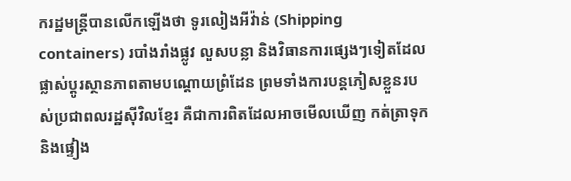ករដ្ឋមន្ត្រីបានលើកឡើងថា ទូរលៀងអីវ៉ាន់ (Shipping containers) របាំងរាំងផ្លូវ លួសបន្លា និងវិធានការផ្សេងៗទៀតដែលផ្លាស់ប្តូរស្ថានភាពតាមបណ្តោយព្រំដែន ព្រមទាំងការបន្តភៀសខ្លួនរបស់ប្រជាពលរដ្ឋស៊ីវិលខ្មែរ គឺជាការពិតដែលអាចមើលឃើញ កត់ត្រាទុក និងផ្ទៀង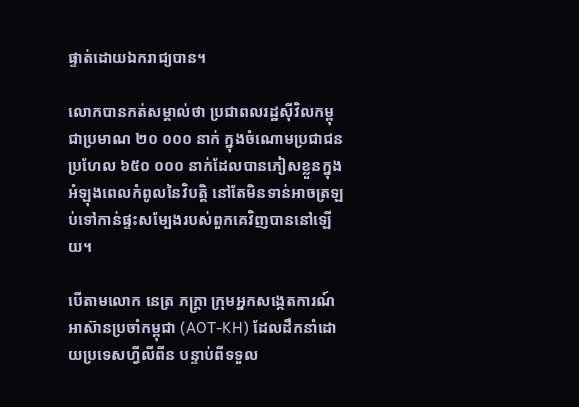ផ្ទាត់ដោយឯករាជ្យបាន។

លោកបានកត់សម្គាល់ថា ប្រជាពលរដ្ឋស៊ីវិលកម្ពុជាប្រមាណ ២០ ០០០ នាក់ ក្នុងចំណោមប្រជាជនប្រហែល ៦៥០ ០០០ នាក់ដែលបានភៀសខ្លួនក្នុងអំឡុងពេលកំពូលនៃវិបត្តិ នៅតែមិនទាន់អាចត្រឡប់ទៅកាន់ផ្ទះសម្បែងរបស់ពួកគេវិញបាននៅឡើយ។

បើតាមលោក នេត្រ ភក្ត្រា ក្រុមអ្នកសង្កេតការណ៍អាស៊ានប្រចាំកម្ពុជា (AOT-KH) ដែលដឹកនាំដោយប្រទេសហ្វីលីពីន បន្ទាប់ពីទទួល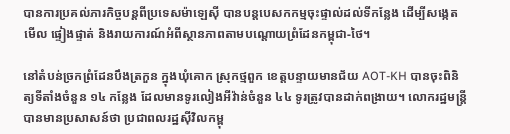បានការប្រគល់ភារកិច្ចបន្តពីប្រទេសម៉ាឡេស៊ី បានបន្តបេសកកម្មចុះផ្ទាល់ដល់ទីកន្លែង ដើម្បីសង្កេតមើល ផ្ទៀងផ្ទាត់ និងរាយការណ៍អំពីស្ថានភាពតាមបណ្តោយព្រំដែនកម្ពុជា-ថៃ។

នៅតំបន់ច្រកព្រំដែនបឹងត្រកួន ក្នុងឃុំគោក ស្រុកថ្មពួក ខេត្តបន្ទាយមានជ័យ AOT-KH បានចុះពិនិត្យទីតាំងចំនួន ១៤ កន្លែង ដែលមានទូរលៀងអីវ៉ាន់ចំនួន ៤៤ ទូរត្រូវបានដាក់ពង្រាយ។ លោករដ្ឋមន្ត្រីបានមានប្រសាសន៍ថា ប្រជាពលរដ្ឋស៊ីវិលកម្ពុ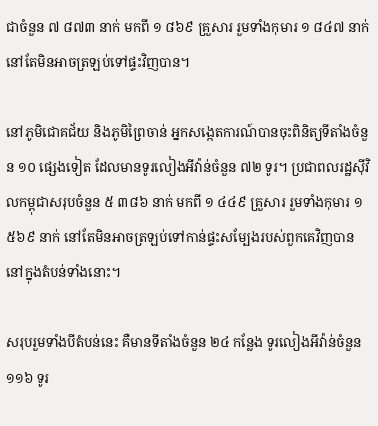ជាចំនួន ៧ ៨៧៣ នាក់ មកពី ១ ៨៦៩ គ្រួសារ រួមទាំងកុមារ ១ ៨៤៧ នាក់ នៅតែមិនអាចត្រឡប់ទៅផ្ទះវិញបាន។

នៅភូមិជោគជ័យ និងភូមិព្រៃចាន់ អ្នកសង្កេតការណ៍បានចុះពិនិត្យទីតាំងចំនួន ១០ ផ្សេងទៀត ដែលមានទូរលៀងអីវ៉ាន់ចំនួន ៧២ ទូរ។ ប្រជាពលរដ្ឋស៊ីវិលកម្ពុជាសរុបចំនួន ៥ ៣៨៦ នាក់ មកពី ១ ៤៤៩ គ្រួសារ រួមទាំងកុមារ ១ ៥៦៩ នាក់ នៅតែមិនអាចត្រឡប់ទៅកាន់ផ្ទះសម្បែងរបស់ពួកគេវិញបាននៅក្នុងតំបន់ទាំងនោះ។

សរុបរួមទាំងបីតំបន់នេះ គឺមានទីតាំងចំនួន ២៤ កន្លែង ទូរលៀងអីវ៉ាន់ចំនួន ១១៦ ទូរ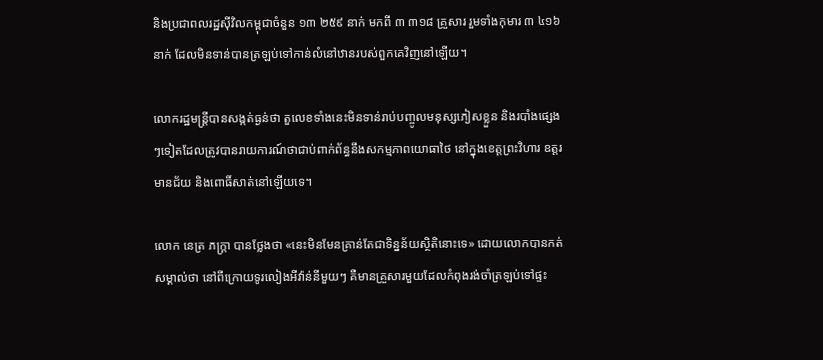និងប្រជាពលរដ្ឋស៊ីវិលកម្ពុជាចំនួន ១៣ ២៥៩ នាក់ មកពី ៣ ៣១៨ គ្រួសារ រួមទាំងកុមារ ៣ ៤១៦ នាក់ ដែលមិនទាន់បានត្រឡប់ទៅកាន់លំនៅឋានរបស់ពួកគេវិញនៅឡើយ។

លោករដ្ឋមន្ត្រីបានសង្កត់ធ្ងន់ថា តួលេខទាំងនេះមិនទាន់រាប់បញ្ចូលមនុស្សភៀសខ្លួន និងរបាំងផ្សេងៗទៀតដែលត្រូវបានរាយការណ៍ថាជាប់ពាក់ព័ន្ធនឹងសកម្មភាពយោធាថៃ នៅក្នុងខេត្តព្រះវិហារ ឧត្តរមានជ័យ និងពោធិ៍សាត់នៅឡើយទេ។

លោក នេត្រ ភក្ត្រា បានថ្លែងថា «នេះមិនមែនគ្រាន់តែជាទិន្នន័យស្ថិតិនោះទេ» ដោយលោកបានកត់សម្គាល់ថា នៅពីក្រោយទូរលៀងអីវ៉ាន់នីមួយៗ គឺមានគ្រួសារមួយដែលកំពុងរង់ចាំត្រឡប់ទៅផ្ទះ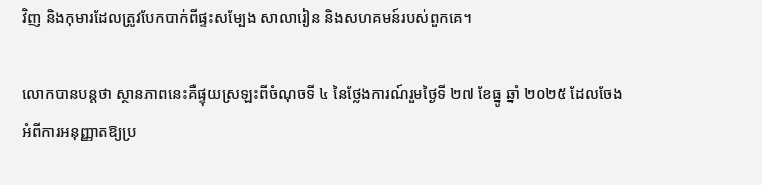វិញ និងកុមារដែលត្រូវបែកបាក់ពីផ្ទះសម្បែង សាលារៀន និងសហគមន៍របស់ពួកគេ។

លោកបានបន្តថា ស្ថានភាពនេះគឺផ្ទុយស្រឡះពីចំណុចទី ៤ នៃថ្លែងការណ៍រួមថ្ងៃទី ២៧ ខែធ្នូ ឆ្នាំ ២០២៥ ដែលចែងអំពីការអនុញ្ញាតឱ្យប្រ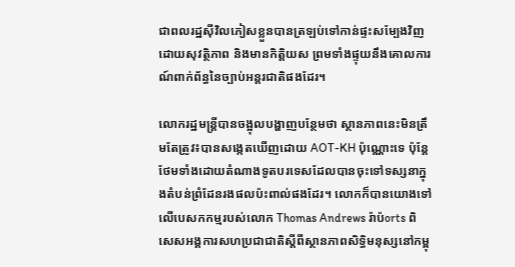ជាពលរដ្ឋស៊ីវិលភៀសខ្លួនបានត្រឡប់ទៅកាន់ផ្ទះសម្បែងវិញដោយសុវត្ថិភាព និងមានកិត្តិយស ព្រមទាំងផ្ទុយនឹងគោលការណ៍ពាក់ព័ន្ធនៃច្បាប់អន្តរជាតិផងដែរ។

លោករដ្ឋមន្ត្រីបានចង្អុលបង្ហាញបន្ថែមថា ស្ថានភាពនេះមិនត្រឹមតែត្រូវ៖បានសង្កេតឃើញដោយ AOT-KH ប៉ុណ្ណោះទេ ប៉ុន្តែថែមទាំងដោយតំណាងទូតបរទេសដែលបានចុះទៅទស្សនាក្នុងតំបន់ព្រំដែនរងផលប៉ះពាល់ផងដែរ។ លោកក៏បានយោងទៅលើបេសកកម្មរបស់លោក Thomas Andrews រ៉ាប៉orts ពិសេសអង្គការសហប្រជាជាតិស្តីពីស្ថានភាពសិទ្ធិមនុស្សនៅកម្ពុ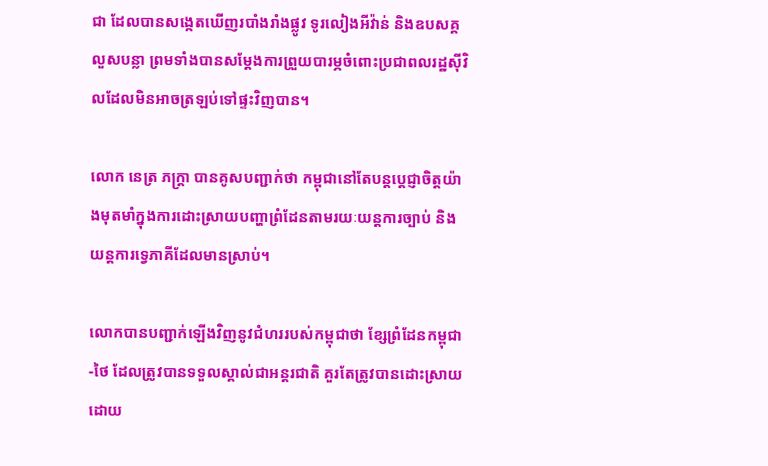ជា ដែលបានសង្កេតឃើញរបាំងរាំងផ្លូវ ទូរលៀងអីវ៉ាន់ និងឧបសគ្គលួសបន្លា ព្រមទាំងបានសម្តែងការព្រួយបារម្ភចំពោះប្រជាពលរដ្ឋស៊ីវិលដែលមិនអាចត្រឡប់ទៅផ្ទះវិញបាន។

លោក នេត្រ ភក្ត្រា បានគូសបញ្ជាក់ថា កម្ពុជានៅតែបន្តប្តេជ្ញាចិត្តយ៉ាងមុតមាំក្នុងការដោះស្រាយបញ្ហាព្រំដែនតាមរយៈយន្តការច្បាប់ និងយន្តការទ្វេភាគីដែលមានស្រាប់។

លោកបានបញ្ជាក់ឡើងវិញនូវជំហររបស់កម្ពុជាថា ខ្សែព្រំដែនកម្ពុជា-ថៃ ដែលត្រូវបានទទួលស្គាល់ជាអន្តរជាតិ គួរតែត្រូវបានដោះស្រាយដោយ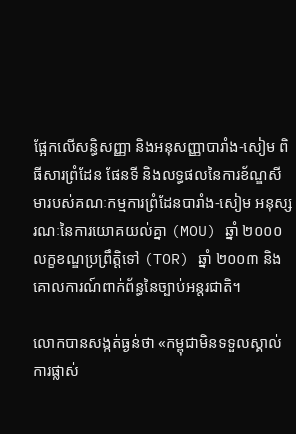ផ្អែកលើសន្ធិសញ្ញា និងអនុសញ្ញាបារាំង-សៀម ពិធីសារព្រំដែន ផែនទី និងលទ្ធផលនៃការខ័ណ្ឌសីមារបស់គណៈកម្មការព្រំដែនបារាំង-សៀម អនុស្សរណៈនៃការយោគយល់គ្នា (MOU) ឆ្នាំ ២០០០ លក្ខខណ្ឌប្រព្រឹត្តិទៅ (TOR) ឆ្នាំ ២០០៣ និងគោលការណ៍ពាក់ព័ន្ធនៃច្បាប់អន្តរជាតិ។

លោកបានសង្កត់ធ្ងន់ថា «កម្ពុជាមិនទទួលស្គាល់ការផ្លាស់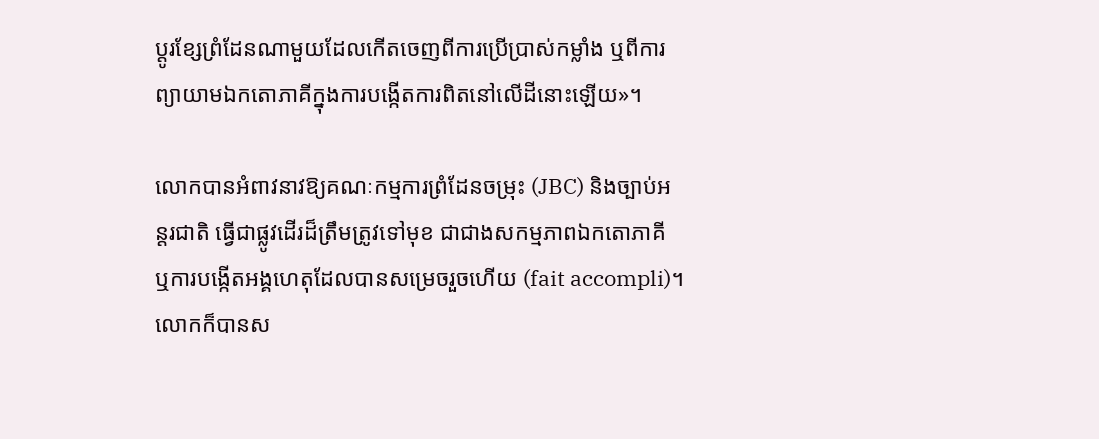ប្តូរខ្សែព្រំដែនណាមួយដែលកើតចេញពីការប្រើប្រាស់កម្លាំង ឬពីការព្យាយាមឯកតោភាគីក្នុងការបង្កើតការពិតនៅលើដីនោះឡើយ»។

លោកបានអំពាវនាវឱ្យគណៈកម្មការព្រំដែនចម្រុះ (JBC) និងច្បាប់អន្តរជាតិ ធ្វើជាផ្លូវដើរដ៏ត្រឹមត្រូវទៅមុខ ជាជាងសកម្មភាពឯកតោភាគី ឬការបង្កើតអង្គហេតុដែលបានសម្រេចរួចហើយ (fait accompli)។ លោកក៏បានស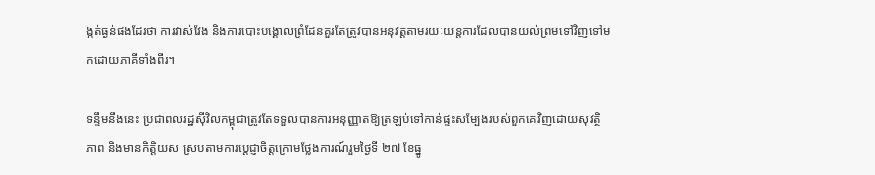ង្កត់ធ្ងន់ផងដែរថា ការវាស់វែង និងការបោះបង្គោលព្រំដែនគួរតែត្រូវបានអនុវត្តតាមរយៈយន្តការដែលបានយល់ព្រមទៅវិញទៅមកដោយភាគីទាំងពីរ។

ទន្ទឹមនឹងនេះ ប្រជាពលរដ្ឋស៊ីវិលកម្ពុជាត្រូវតែទទួលបានការអនុញ្ញាតឱ្យត្រឡប់ទៅកាន់ផ្ទះសម្បែងរបស់ពួកគេវិញដោយសុវត្ថិភាព និងមានកិត្តិយស ស្របតាមការប្តេជ្ញាចិត្តក្រោមថ្លែងការណ៍រួមថ្ងៃទី ២៧ ខែធ្នូ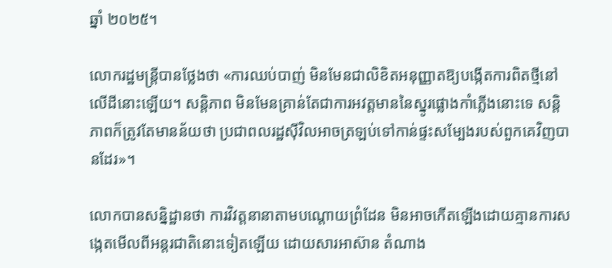ឆ្នាំ ២០២៥។

លោករដ្ឋមន្ត្រីបានថ្លែងថា «ការឈប់បាញ់ មិនមែនជាលិខិតអនុញ្ញាតឱ្យបង្កើតការពិតថ្មីនៅលើដីនោះឡើយ។ សន្តិភាព មិនមែនគ្រាន់តែជាការអវត្តមាននៃស្នូរផ្លោងកាំភ្លើងនោះទេ សន្តិភាពក៏ត្រូវតែមានន័យថា ប្រជាពលរដ្ឋស៊ីវិលអាចត្រឡប់ទៅកាន់ផ្ទះសម្បែងរបស់ពួកគេវិញបានដែរ»។

លោកបានសន្និដ្ឋានថា ការវិវត្តនានាតាមបណ្តោយព្រំដែន មិនអាចកើតឡើងដោយគ្មានការសង្កេតមើលពីអន្តរជាតិនោះទៀតឡើយ ដោយសារអាស៊ាន តំណាង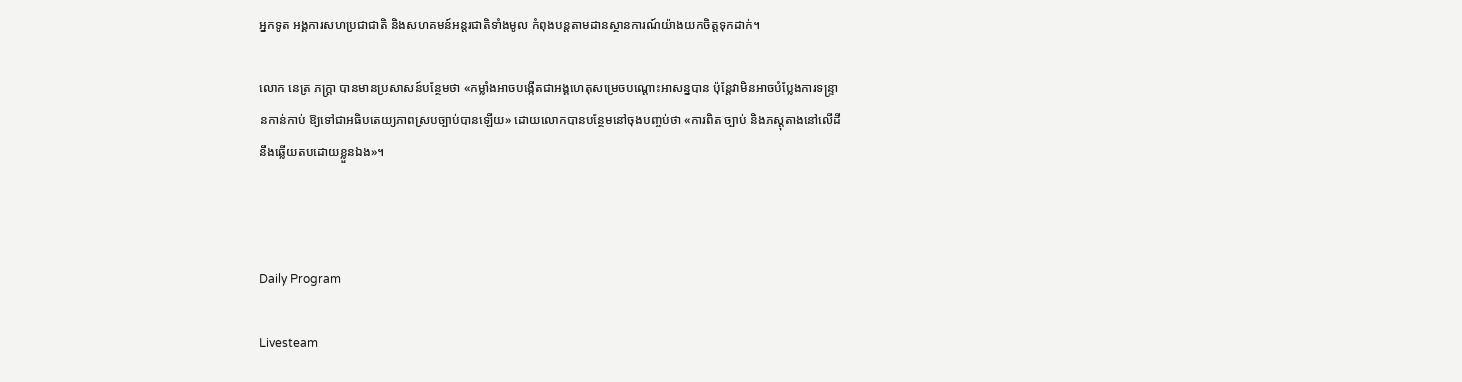អ្នកទូត អង្គការសហប្រជាជាតិ និងសហគមន៍អន្តរជាតិទាំងមូល កំពុងបន្តតាមដានស្ថានការណ៍យ៉ាងយកចិត្តទុកដាក់។

លោក នេត្រ ភក្ត្រា បានមានប្រសាសន៍បន្ថែមថា «កម្លាំងអាចបង្កើតជាអង្គហេតុសម្រេចបណ្តោះអាសន្នបាន ប៉ុន្តែវាមិនអាចបំប្លែងការទន្ទ្រានកាន់កាប់ ឱ្យទៅជាអធិបតេយ្យភាពស្របច្បាប់បានឡើយ» ដោយលោកបានបន្ថែមនៅចុងបញ្ចប់ថា «ការពិត ច្បាប់ និងភស្តុតាងនៅលើដី នឹងឆ្លើយតបដោយខ្លួនឯង»។



Daily Program

Livesteam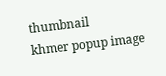thumbnail
khmer popup image